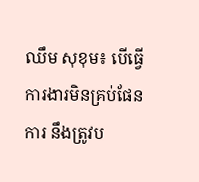ឈឹម សុខុម៖ បើធ្វើការងារមិនគ្រប់ផែនការ នឹងត្រូវប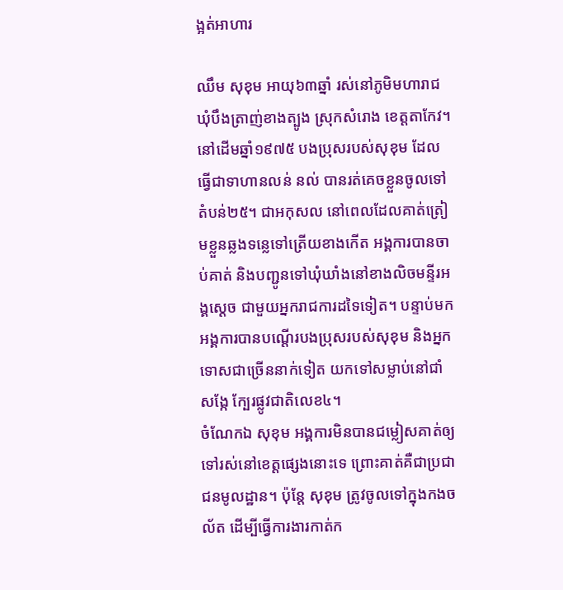ង្អត់អាហារ

ឈឹម សុខុម អាយុ៦៣ឆ្នាំ រស់នៅភូមិមហារាជ ឃុំបឹងត្រាញ់ខាងត្បូង ស្រុកសំរោង ខេត្តតាកែវ។ នៅដើមឆ្នាំ១៩៧៥ បងប្រុសរបស់សុខុម ដែលធ្វើជាទាហានលន់ នល់ បានរត់គេចខ្លួនចូលទៅតំបន់២៥។ ជាអកុសល នៅពេលដែលគាត់ត្រៀមខ្លួនឆ្លងទន្លេទៅត្រើយខាងកើត អង្គការបានចាប់គាត់ និងបញ្ជូនទៅឃុំឃាំងនៅខាងលិចមន្ទីរអង្គស្ដេច ជាមួយអ្នករាជការដទៃទៀត។ បន្ទាប់មក អង្គការបានបណ្ដើរបងប្រុសរបស់សុខុម និងអ្នកទោសជាច្រើននាក់ទៀត យកទៅសម្លាប់នៅជាំសង្កែ ក្បែរផ្លូវជាតិលេខ៤។
ចំណែកឯ សុខុម អង្គការមិនបានជម្លៀសគាត់ឲ្យទៅរស់នៅខេត្តផ្សេងនោះទេ ព្រោះគាត់គឺជាប្រជាជនមូលដ្ឋាន។ ប៉ុន្តែ សុខុម ត្រូវចូលទៅក្នុងកងចល័ត ដើម្បីធ្វើការងារកាត់ក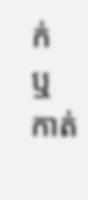ក់ ឬកាត់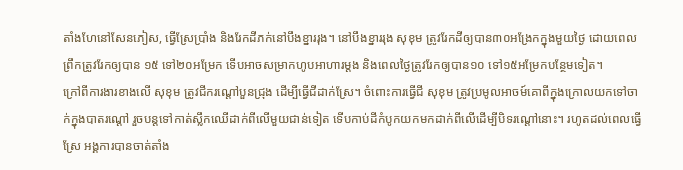តាំងហែនៅសែនភៀស, ធ្វើស្រែប្រាំង និងរែកដីភក់នៅបឹងខ្នាររុង។ នៅបឹងខ្នាររុង សុខុម ត្រូវរែកដីឲ្យបាន៣០អង្រែកក្នុងមួយថ្ងៃ ដោយពេលព្រឹកត្រូវរែកឲ្យបាន ១៥ ទៅ២០អម្រែក ទើបអាចសម្រាកហូបអាហារម្ដង និងពេលថ្ងៃត្រូវរែកឲ្យបាន១០ ទៅ១៥អម្រែកបន្ថែមទៀត។
ក្រៅពីការងារខាងលើ សុខុម ត្រូវជីករណ្ដៅបួនជ្រុង ដើម្បីធ្វើជីដាក់ស្រែ។ ចំពោះការធ្វើជី សុខុម ត្រូវប្រមូលអាចម៍គោពីក្នុងក្រោលយកទៅចាក់ក្នុងបាតរណ្ដៅ រួចបន្តទៅកាត់ស្លឹកឈើដាក់ពីលើមួយជាន់ទៀត ទើបកាប់ដីកំបូកយកមកដាក់ពីលើដើម្បីបិទរណ្ដៅនោះ។ រហូតដល់ពេលធ្វើស្រែ អង្គការបានចាត់តាំង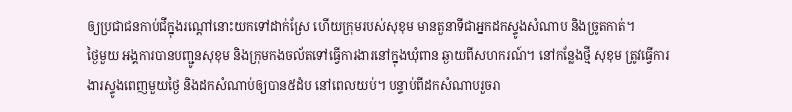ឲ្យប្រជាជនកាប់ជីក្នុងរណ្ដៅនោះយកទៅដាក់ស្រែ ហើយក្រុមរបស់សុខុម មានតួនាទីជាអ្នកដកស្ទូងសំណាប និងច្រូតកាត់។
ថ្ងៃមួយ អង្គការបានបញ្ជូនសុខុម និងក្រុមកងចល័តទៅធ្វើការងារនៅក្នុងឃុំពាន ឆ្ងាយពីសហករណ៍។ នៅកន្លែងថ្មី សុខុម ត្រូវធ្វើការងារស្ទូងពេញមួយថ្ងៃ និងដកសំណាប់ឲ្យបាន៥ដំប នៅពេលយប់។ បន្ទាប់ពីដកសំណាបរួចរា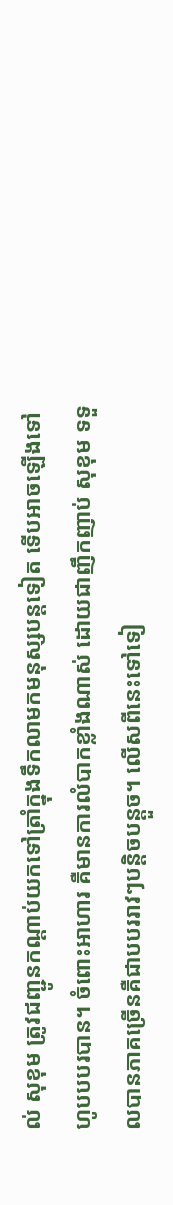ល់ សុខុម ត្រូវជញ្ជូនកណ្ដាប់យកទៅត្រាំក្នុងទឹកលាមកមនុស្សបន្តទៀត ទើបអាចឡើងទៅហូបបបរបាន។ ចំពោះអាហារ គឺមានការលំបាកខ្លាំងណាស់ ដោយជាញឹកញាប់ សុខុម ទទួលបានភាគច្រើនគឺជាបបររាវៗបន្តិចបន្តួច។ លើសពីនេះទៅទៀ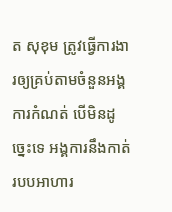ត សុខុម ត្រូវធ្វើការងារឲ្យគ្រប់តាមចំនួនអង្គការកំណត់ បើមិនដូច្នេះទេ អង្គការនឹងកាត់របបអាហារ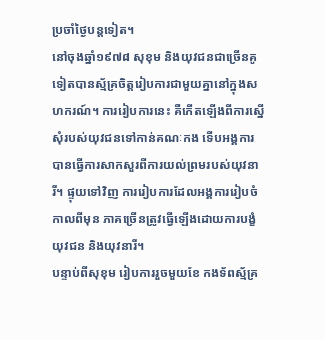ប្រចាំថ្ងៃបន្តទៀត។
នៅចុងឆ្នាំ១៩៧៨ សុខុម និងយុវជនជាច្រើនគូទៀតបានស្ម័គ្រចិត្តរៀបការជាមួយគ្នានៅក្នុងសហករណ៍។ ការរៀបការនេះ គឺកើតឡើងពីការស្នើសុំរបស់យុវជនទៅកាន់គណៈកង ទើបអង្គការបានធ្វើការសាកសួរពីការយល់ព្រមរបស់យុវនារី។ ផ្ទុយទៅវិញ ការរៀបការដែលអង្គការរៀបចំកាលពីមុន ភាគច្រើនត្រូវធ្វើឡើងដោយការបង្ខំយុវជន និងយុវនារី។
បន្ទាប់ពីសុខុម រៀបការរួចមួយខែ កងទ័ពស្ម័គ្រ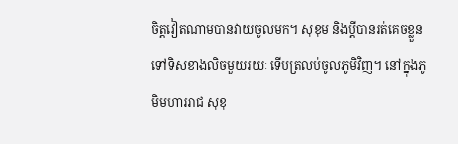ចិត្តវៀតណាមបានវាយចូលមក។ សុខុម និងប្ដីបានរត់គេចខ្លួនទៅទិសខាងលិចមួយរយៈ ទើបត្រលប់ចូលភូមិវិញ។ នៅក្នុងភូមិមហាររាជ សុខុ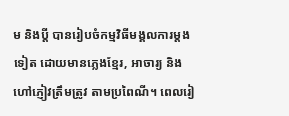ម និងប្ដី បានរៀបចំកម្មវិធីមង្គលការម្ដងទៀត ដោយមានភ្លេងខ្មែរ, អាចារ្យ និងហៅភ្ញៀវត្រឹមត្រូវ តាមប្រពៃណី។ ពេលរៀ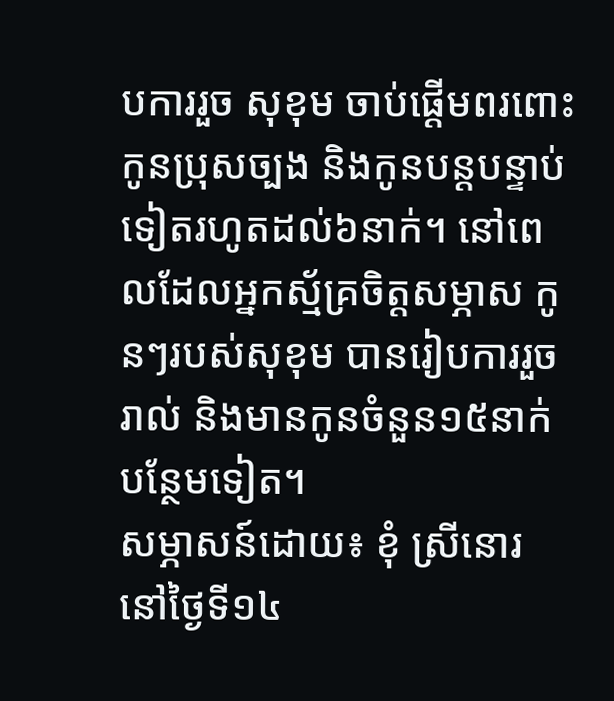បការរួច សុខុម ចាប់ផ្ដើមពរពោះកូនប្រុសច្បង និងកូនបន្តបន្ទាប់ទៀតរហូតដល់៦នាក់។ នៅពេលដែលអ្នកស្ម័គ្រចិត្តសម្ភាស កូនៗរបស់សុខុម បានរៀបការរួចរាល់ និងមានកូនចំនួន១៥នាក់បន្ថែមទៀត។
សម្ភាសន៍ដោយ៖ ខុំ ស្រីនោរ នៅថ្ងៃទី១៤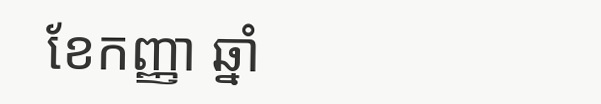ខែកញ្ញា ឆ្នាំ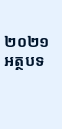២០២១
អត្ថបទ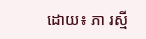ដោយ៖ ភា រស្មី